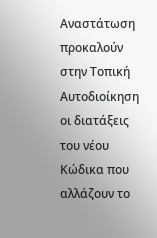Αναστάτωση προκαλούν στην Τοπική Αυτοδιοίκηση οι διατάξεις του νέου Κώδικα που αλλάζουν το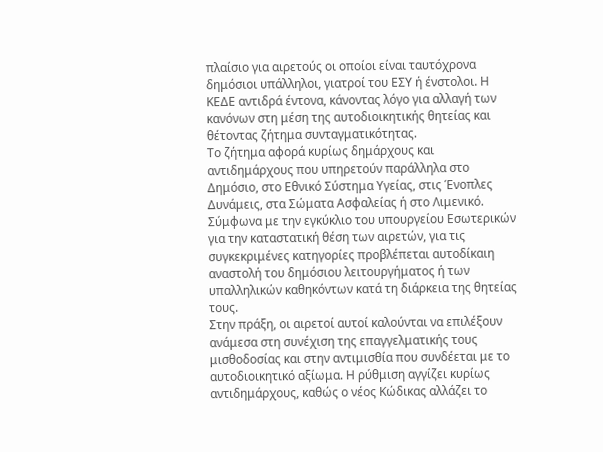πλαίσιο για αιρετούς οι οποίοι είναι ταυτόχρονα δημόσιοι υπάλληλοι, γιατροί του ΕΣΥ ή ένστολοι. Η ΚΕΔΕ αντιδρά έντονα, κάνοντας λόγο για αλλαγή των κανόνων στη μέση της αυτοδιοικητικής θητείας και θέτοντας ζήτημα συνταγματικότητας.
Το ζήτημα αφορά κυρίως δημάρχους και αντιδημάρχους που υπηρετούν παράλληλα στο Δημόσιο, στο Εθνικό Σύστημα Υγείας, στις Ένοπλες Δυνάμεις, στα Σώματα Ασφαλείας ή στο Λιμενικό. Σύμφωνα με την εγκύκλιο του υπουργείου Εσωτερικών για την καταστατική θέση των αιρετών, για τις συγκεκριμένες κατηγορίες προβλέπεται αυτοδίκαιη αναστολή του δημόσιου λειτουργήματος ή των υπαλληλικών καθηκόντων κατά τη διάρκεια της θητείας τους.
Στην πράξη, οι αιρετοί αυτοί καλούνται να επιλέξουν ανάμεσα στη συνέχιση της επαγγελματικής τους μισθοδοσίας και στην αντιμισθία που συνδέεται με το αυτοδιοικητικό αξίωμα. Η ρύθμιση αγγίζει κυρίως αντιδημάρχους, καθώς ο νέος Κώδικας αλλάζει το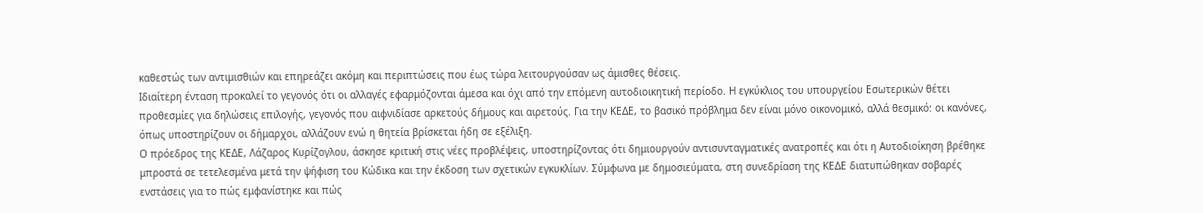καθεστώς των αντιμισθιών και επηρεάζει ακόμη και περιπτώσεις που έως τώρα λειτουργούσαν ως άμισθες θέσεις.
Ιδιαίτερη ένταση προκαλεί το γεγονός ότι οι αλλαγές εφαρμόζονται άμεσα και όχι από την επόμενη αυτοδιοικητική περίοδο. Η εγκύκλιος του υπουργείου Εσωτερικών θέτει προθεσμίες για δηλώσεις επιλογής, γεγονός που αιφνιδίασε αρκετούς δήμους και αιρετούς. Για την ΚΕΔΕ, το βασικό πρόβλημα δεν είναι μόνο οικονομικό, αλλά θεσμικό: οι κανόνες, όπως υποστηρίζουν οι δήμαρχοι, αλλάζουν ενώ η θητεία βρίσκεται ήδη σε εξέλιξη.
Ο πρόεδρος της ΚΕΔΕ, Λάζαρος Κυρίζογλου, άσκησε κριτική στις νέες προβλέψεις, υποστηρίζοντας ότι δημιουργούν αντισυνταγματικές ανατροπές και ότι η Αυτοδιοίκηση βρέθηκε μπροστά σε τετελεσμένα μετά την ψήφιση του Κώδικα και την έκδοση των σχετικών εγκυκλίων. Σύμφωνα με δημοσιεύματα, στη συνεδρίαση της ΚΕΔΕ διατυπώθηκαν σοβαρές ενστάσεις για το πώς εμφανίστηκε και πώς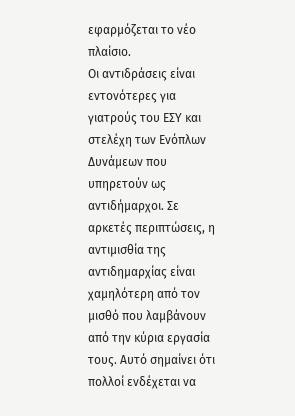εφαρμόζεται το νέο πλαίσιο.
Οι αντιδράσεις είναι εντονότερες για γιατρούς του ΕΣΥ και στελέχη των Ενόπλων Δυνάμεων που υπηρετούν ως αντιδήμαρχοι. Σε αρκετές περιπτώσεις, η αντιμισθία της αντιδημαρχίας είναι χαμηλότερη από τον μισθό που λαμβάνουν από την κύρια εργασία τους. Αυτό σημαίνει ότι πολλοί ενδέχεται να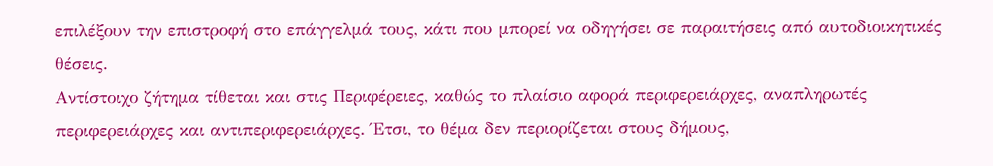επιλέξουν την επιστροφή στο επάγγελμά τους, κάτι που μπορεί να οδηγήσει σε παραιτήσεις από αυτοδιοικητικές θέσεις.
Αντίστοιχο ζήτημα τίθεται και στις Περιφέρειες, καθώς το πλαίσιο αφορά περιφερειάρχες, αναπληρωτές περιφερειάρχες και αντιπεριφερειάρχες. Έτσι, το θέμα δεν περιορίζεται στους δήμους,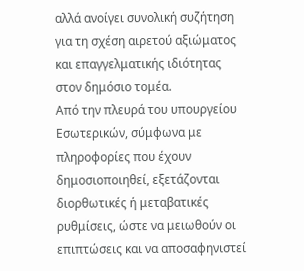αλλά ανοίγει συνολική συζήτηση για τη σχέση αιρετού αξιώματος και επαγγελματικής ιδιότητας στον δημόσιο τομέα.
Από την πλευρά του υπουργείου Εσωτερικών, σύμφωνα με πληροφορίες που έχουν δημοσιοποιηθεί, εξετάζονται διορθωτικές ή μεταβατικές ρυθμίσεις, ώστε να μειωθούν οι επιπτώσεις και να αποσαφηνιστεί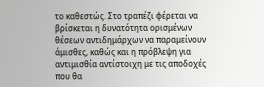το καθεστώς. Στο τραπέζι φέρεται να βρίσκεται η δυνατότητα ορισμένων θέσεων αντιδημάρχων να παραμείνουν άμισθες, καθώς και η πρόβλεψη για αντιμισθία αντίστοιχη με τις αποδοχές που θα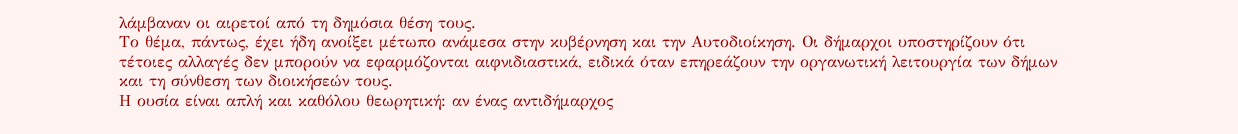λάμβαναν οι αιρετοί από τη δημόσια θέση τους.
Το θέμα, πάντως, έχει ήδη ανοίξει μέτωπο ανάμεσα στην κυβέρνηση και την Αυτοδιοίκηση. Οι δήμαρχοι υποστηρίζουν ότι τέτοιες αλλαγές δεν μπορούν να εφαρμόζονται αιφνιδιαστικά, ειδικά όταν επηρεάζουν την οργανωτική λειτουργία των δήμων και τη σύνθεση των διοικήσεών τους.
Η ουσία είναι απλή και καθόλου θεωρητική: αν ένας αντιδήμαρχος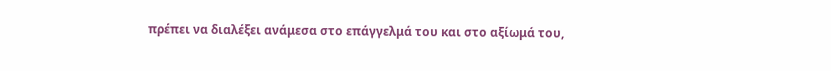πρέπει να διαλέξει ανάμεσα στο επάγγελμά του και στο αξίωμά του,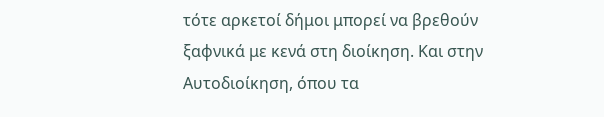τότε αρκετοί δήμοι μπορεί να βρεθούν ξαφνικά με κενά στη διοίκηση. Και στην Αυτοδιοίκηση, όπου τα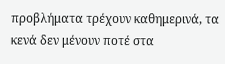προβλήματα τρέχουν καθημερινά, τα κενά δεν μένουν ποτέ στα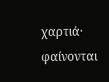χαρτιά· φαίνονται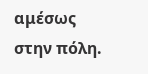αμέσως στην πόλη.